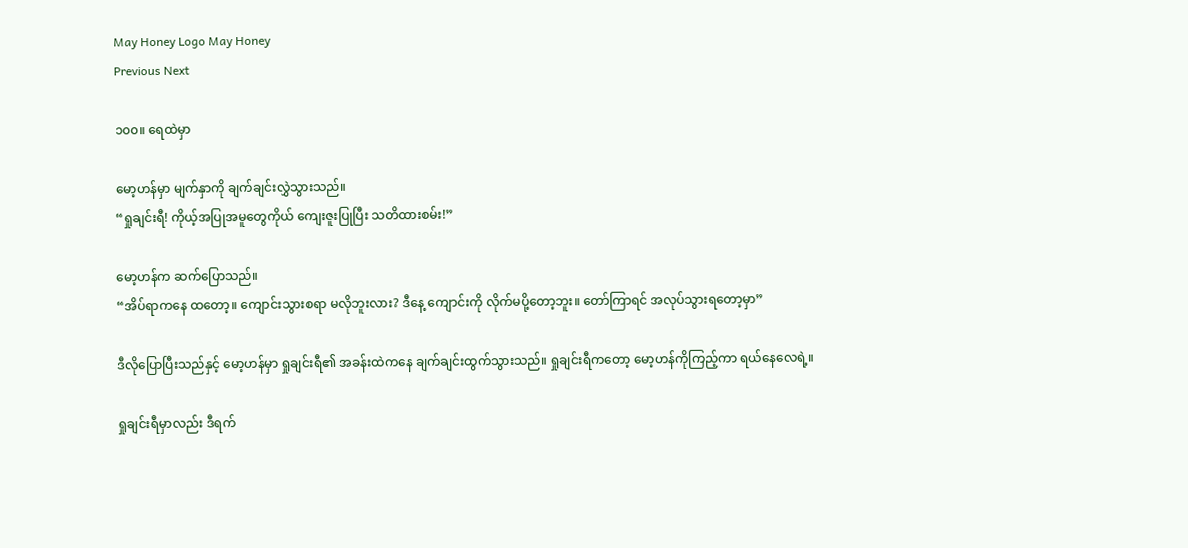May Honey Logo May Honey
Previous Next

၁၀၀။ ရေထဲမှာ

မော့ဟန်မှာ မျက်နှာကို ချက်ချင်းလွှဲသွားသည်။
“ရှုချင်းရီ! ကိုယ့်အပြုအမူတွေကိုယ် ကျေးဇူးပြုပြီး သတိထားစမ်း!”

မော့ဟန်က ဆက်ပြောသည်။
“အိပ်ရာကနေ ထတော့။ ကျောင်းသွားစရာ မလိုဘူးလား? ဒီနေ့ ကျောင်းကို လိုက်မပို့တော့ဘူး။ တော်ကြာရင် အလုပ်သွားရတော့မှာ”

ဒီလိုပြောပြီးသည်နှင့် မော့ဟန်မှာ ရှုချင်းရီ၏ အခန်းထဲကနေ ချက်ချင်းထွက်သွားသည်။ ရှုချင်းရီကတော့ မော့ဟန်ကိုကြည့်ကာ ရယ်နေလေရဲ့။

ရှုချင်းရီမှာလည်း ဒီရက်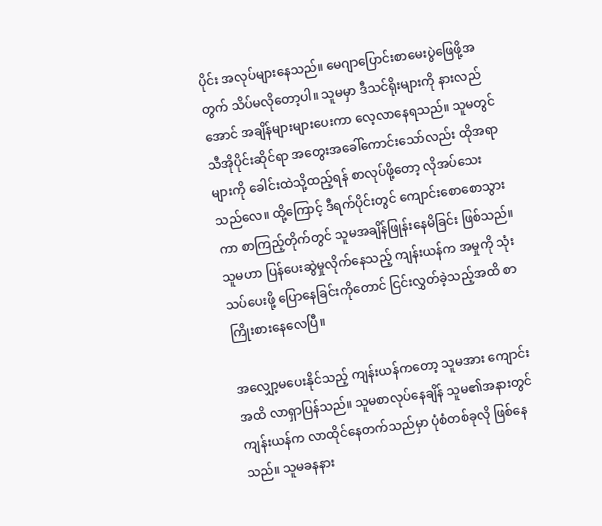ပိုင်း အလုပ်များနေသည်။ မေဂျာပြောင်းစာမေးပွဲဖြေဖို့အတွက် သိပ်မလိုတော့ပါ။ သူမမှာ ဒီသင်ရိုးများကို နားလည်အောင် အချိန်များများပေးကာ လေ့လာနေရသည်။ သူမတွင် သီအိုပိုင်းဆိုင်ရာ အတွေးအခေါ်ကောင်းသော်လည်း ထိုအရာများကို ခေါင်းထဲသို့ထည့်ရန် စာလုပ်ဖို့တော့ လိုအပ်သေးသည်လေ။ ထို့ကြောင့် ဒီရက်ပိုင်းတွင် ကျောင်းစောစောသွားကာ စာကြည့်တိုက်တွင် သူမအချိန်ဖြုန်းနေမိခြင်း ဖြစ်သည်။ သူမဟာ ပြန်ပေးဆွဲမှုလိုက်နေသည့် ကျန်းယန်က အမှုကို သုံးသပ်ပေးဖို့ ပြောနေခြင်းကိုတောင် ငြင်းလွှတ်ခဲ့သည့်အထိ စာကြိုးစားနေလေပြီ။

အလျှော့မပေးနိုင်သည့် ကျန်းယန်ကတော့ သူမအား ကျောင်းအထိ လာရှာပြန်သည်။ သူမစာလုပ်နေချိန် သူမ၏အနားတွင် ကျန်းယန်က လာထိုင်နေတက်သည်မှာ ပုံစံတစ်ခုလို ဖြစ်နေသည်။ သူမခနနား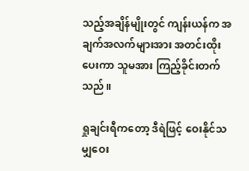သည့်အချိန်မျိုးတွင် ကျန်းယန်က အချက်အလက်များအား အတင်းထိုးပေးကာ သူမအား ကြည့်ခိုင်းတက်သည်။

ရှုချင်းရီကတော့ ဒီရဲဖြင့် ဝေးနိုင်သမျှဝေး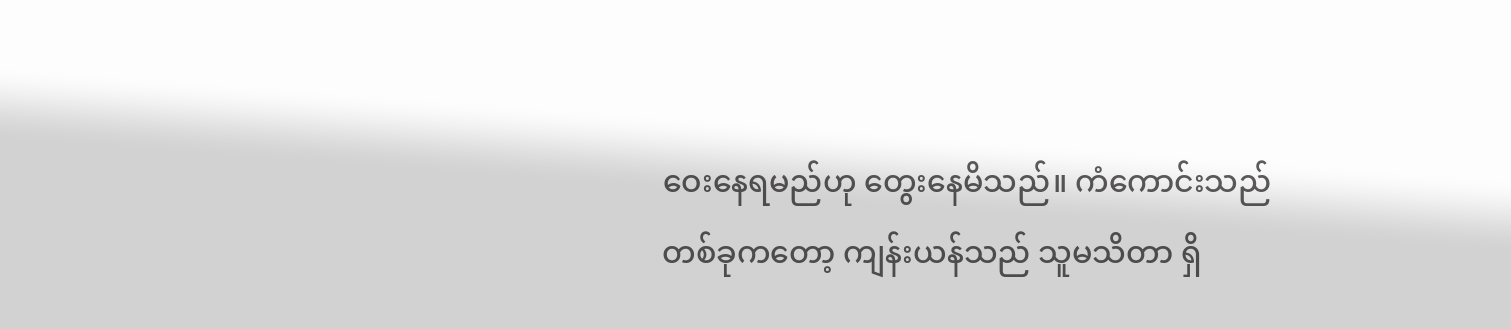ဝေးနေရမည်ဟု တွေးနေမိသည်။ ကံကောင်းသည် တစ်ခုကတော့ ကျန်းယန်သည် သူမသိတာ ရှိ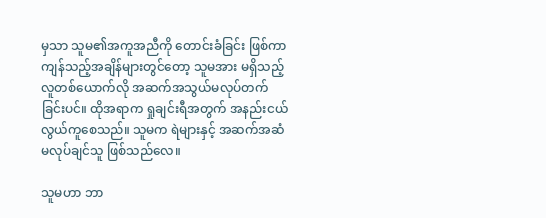မှသာ သူမ၏အကူအညီကို တောင်းခံခြင်း ဖြစ်ကာ ကျန်သည့်အချိန်များတွင်တော့ သူမအား မရှိသည့် လူတစ်ယောက်လို အဆက်အသွယ်မလုပ်တက်ခြင်းပင်။ ထိုအရာက ရှုချင်းရီအတွက် အနည်းငယ် လွယ်ကူစေသည်။ သူမက ရဲများနှင့် အဆက်အဆံ မလုပ်ချင်သူ ဖြစ်သည်လေ။

သူမဟာ ဘာ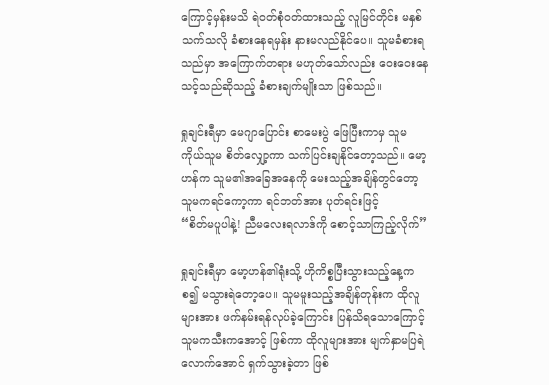ကြောင့်မှန်းမသိ ရဲဝတ်စုံဝတ်ထားသည့် လူမြင်တိုင်း မနှစ်သက်သလို ခံစားနေရမှန်း နားမလည်နိုင်ပေ။ သူမခံစားရသည်မှာ အကြောက်တရား မဟုတ်သော်လည်း ဝေးဝေးနေသင့်သည်ဆိုသည့် ခံစားချက်မျိုးသာ ဖြစ်သည်။

ရှုချင်းရီမှာ မေဂျာပြောင်း စာမေးပွဲ ဖြေပြီးကာမှ သူမကိုယ်သူမ စိတ်လျှော့ကာ သက်ပြင်းချနိုင်တော့သည်။ မော့ဟန်က သူမ၏အခြေအနေကို မေးသည့်အချိန်တွင်တော့ သူမကရင်ကော့ကာ ရင်ဘတ်အား ပုတ်ရင်းဖြင့်
“စိတ်မပူပါနဲ့! ညီမလေးရလာဒ်ကို စောင့်သာကြည့်လိုက်”

ရှုချင်းရီမှာ မော့ဟန်၏ရုံးသို့ ဟိုကိစ္စပြီးသွားသည့်နေ့ကစ၍ မသွားရဲတော့ပေ။ သူမမူးသည့်အချိန်တုန်းက ထိုလူများအား ဖက်နမ်းရန်လုပ်ခဲ့ကြောင်း ပြန်သိရသောကြောင့် သူမကသီးကအောင့် ဖြစ်ကာ ထိုလူများအား မျက်နှာမပြရဲလောက်အောင် ရှက်သွားခဲ့တာ ဖြစ်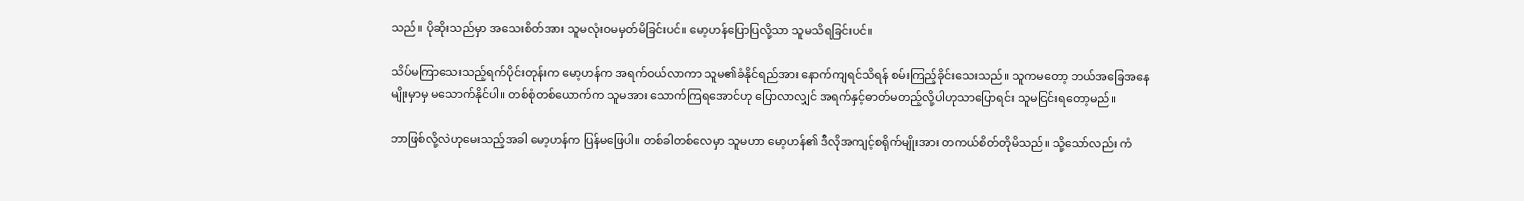သည်။ ပိုဆိုးသည်မှာ အသေးစိတ်အား သူမလုံးဝမမှတ်မိခြင်းပင်။ မော့ဟန်ပြောပြလို့သာ သူမသိရခြင်းပင်။

သိပ်မကြာသေးသည့်ရက်ပိုင်းတုန်းက မော့ဟန်က အရက်ဝယ်လာကာ သူမ၏ခံနိုင်ရည်အား နောက်ကျရင်သိရန် စမ်းကြည့်ခိုင်းသေးသည်။ သူကမတော့ ဘယ်အခြေအနေမျိုးမှာမှ မသောက်နိုင်ပါ။ တစ်စုံတစ်ယောက်က သူမအား သောက်ကြရအောင်ဟု ပြောလာလျှင် အရက်နှင့်ဓာတ်မတည့်လို့ပါဟုသာပြောရင်း သူမငြင်းရတော့မည်။

ဘာဖြစ်လို့လဲဟုမေးသည့်အခါ မော့ဟန်က ပြန်မဖြေပါ။ တစ်ခါတစ်လေမှာ သူမဟာ မော့ဟန်၏ ဒီလိုအကျင့်စရိုက်မျိုးအား တကယ်စိတ်တိုမိသည်။ သို့သော်လည်း ကံ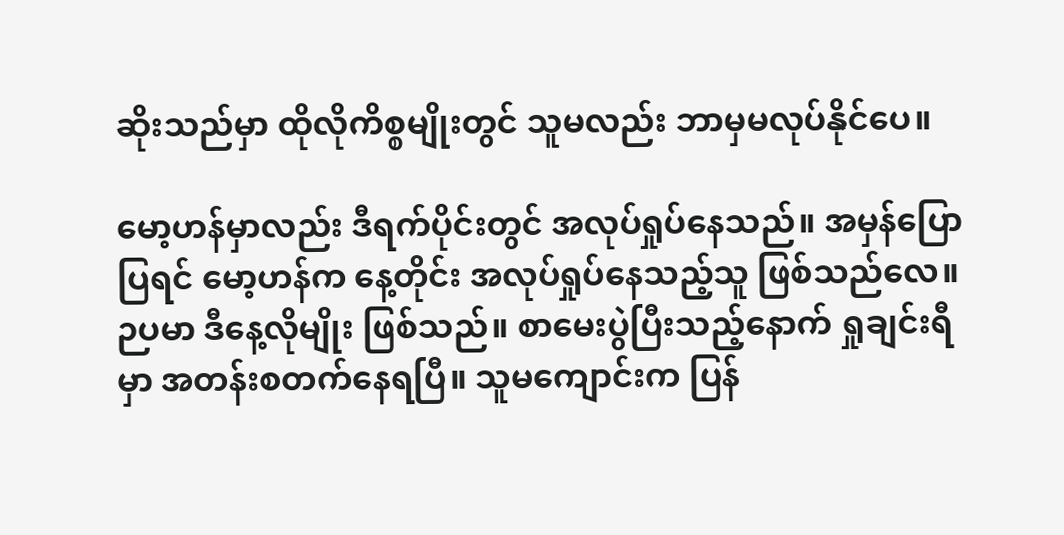ဆိုးသည်မှာ ထိုလိုကိစ္စမျိုးတွင် သူမလည်း ဘာမှမလုပ်နိုင်ပေ။

မော့ဟန်မှာလည်း ဒီရက်ပိုင်းတွင် အလုပ်ရှုပ်နေသည်။ အမှန်ပြောပြရင် မော့ဟန်က နေ့တိုင်း အလုပ်ရှုပ်နေသည့်သူ ဖြစ်သည်လေ။ ဉပမာ ဒီနေ့လိုမျိုး ဖြစ်သည်။ စာမေးပွဲပြီးသည့်နောက် ရှုချင်းရီမှာ အတန်းစတက်နေရပြီ။ သူမကျောင်းက ပြန်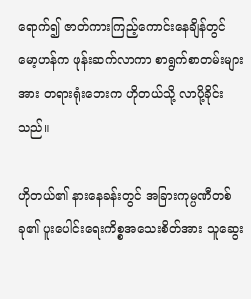ရောက်၍ ဇာတ်ကားကြည့်ကောင်းနေချိန်တွင် မော့ဟန်က ဖုန်းဆက်လာကာ စာရွက်စာတမ်းများအား တရားရုံးဘေးက ဟိုတယ်သို့ လာပို့ခိုင်းသည်။

ဟိုတယ်၏ နားနေခန်းတွင် အခြားကုမ္ပဏီတစ်ခု၏ ပူးပေါင်းရေးကိစ္စအသေးစိတ်အား သူဆွေး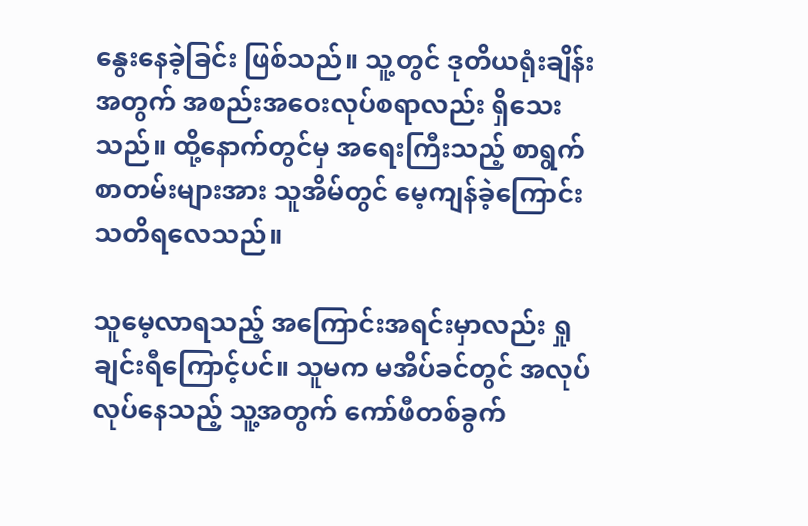နွေးနေခဲ့ခြင်း ဖြစ်သည်။ သူ့တွင် ဒုတိယရုံးချိန်းအတွက် အစည်းအဝေးလုပ်စရာလည်း ရှိသေးသည်။ ထို့နောက်တွင်မှ အရေးကြီးသည့် စာရွက်စာတမ်းများအား သူအိမ်တွင် မေ့ကျန်ခဲ့ကြောင်း သတိရလေသည်။

သူမေ့လာရသည့် အကြောင်းအရင်းမှာလည်း ရှုချင်းရီကြောင့်ပင်။ သူမက မအိပ်ခင်တွင် အလုပ်လုပ်နေသည့် သူ့အတွက် ကော်ဖီတစ်ခွက်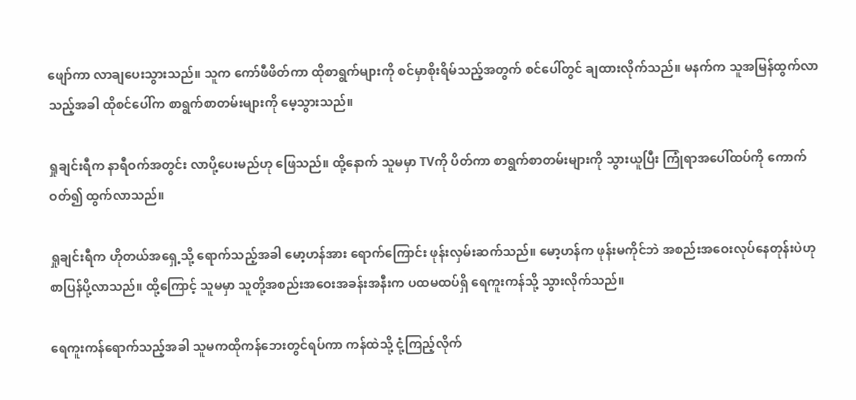ဖျော်ကာ လာချပေးသွားသည်။ သူက ကော်ဖီဖိတ်ကာ ထိုစာရွက်များကို စင်မှာစိုးရိမ်သည့်အတွက် စင်ပေါ်တွင် ချထားလိုက်သည်။ မနက်က သူအမြန်ထွက်လာသည့်အခါ ထိုစင်ပေါ်က စာရွက်စာတမ်းများကို မေ့သွားသည်။

ရှုချင်းရီက နာရီဝက်အတွင်း လာပို့ပေးမည်ဟု ဖြေသည်။ ထို့နောက် သူမမှာ TVကို ပိတ်ကာ စာရွက်စာတမ်းများကို သွားယူပြီး ကြုံရာအပေါ်ထပ်ကို ကောက်ဝတ်၍ ထွက်လာသည်။

ရှုချင်းရီက ဟိုတယ်အရှေ့သို့ ရောက်သည့်အခါ မော့ဟန်အား ရောက်ကြောင်း ဖုန်းလှမ်းဆက်သည်။ မော့ဟန်က ဖုန်းမကိုင်ဘဲ အစည်းအဝေးလုပ်နေတုန်းပဲဟု စာပြန်ပို့လာသည်။ ထို့ကြောင့် သူမမှာ သူတို့အစည်းအဝေးအခန်းအနီးက ပထမထပ်ရှိ ရေကူးကန်သို့ သွားလိုက်သည်။

ရေကူးကန်ရောက်သည့်အခါ သူမကထိုကန်ဘေးတွင်ရပ်ကာ ကန်ထဲသို့ ငုံ့ကြည့်လိုက်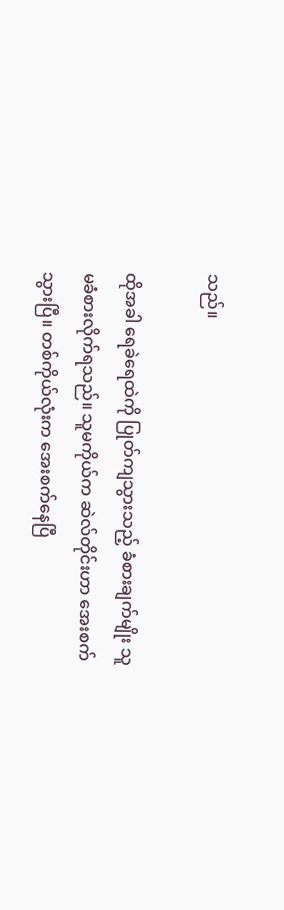သည်။

ထိုအခါ ရေခဲရေထဲကို ပြုတ်ကျသွားသည့် ခံစားချက်မျိုး သူမခံစားလိုက်ရသည်။ သူမကိုယ်က ဆဲလ်တိုင်းဟာ အေးစက်သွားပြီ။ တစ်ကိုယ်လုံးက အေးစက်နေပြီ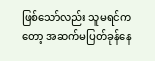ဖြစ်သော်လည်း သူမရင်ကတော့ အဆက်မပြတ်ခုန်နေ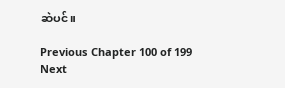ဆဲပင်။

Previous Chapter 100 of 199 Next